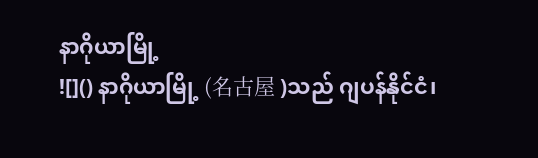နာဂိုယာမြို့
![]() နာဂိုယာမြို့ (名古屋 )သည် ဂျပန်နိုင်ငံ၊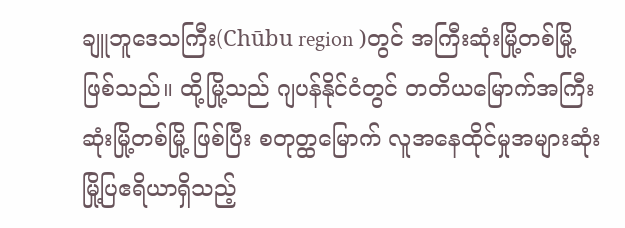ချူဘူဒေသကြီး(Chūbu region )တွင် အကြီးဆုံးမြို့တစ်မြို့ဖြစ်သည်။ ထို့မြို့သည် ဂျပန်နိုင်ငံတွင် တတိယမြောက်အကြီးဆုံးမြို့တစ်မြို့ ဖြစ်ပြီး စတုတ္ထမြောက် လူအနေထိုင်မှုအများဆုံး မြို့ပြဧရိယာရှိသည့်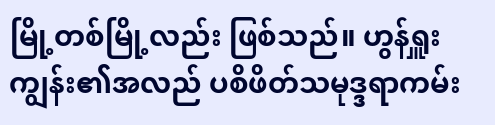မြို့တစ်မြို့လည်း ဖြစ်သည်။ ဟွန်ရှူးကျွန်း၏အလည် ပစိဖိတ်သမုဒ္ဒရာကမ်း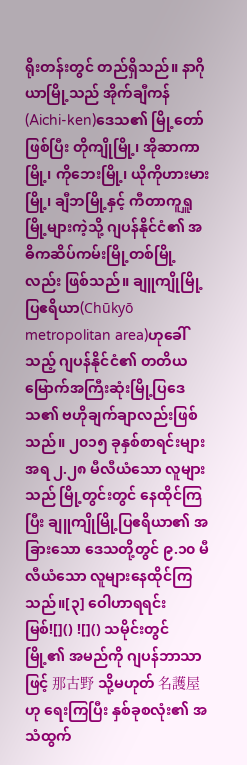ရိုးတန်းတွင် တည်ရှိသည်။ နာဂိုယာမြို့သည် အိုက်ချီကန်(Aichi-ken)ဒေသ၏ မြို့တော်ဖြစ်ပြီး တိုကျိုမြို့၊ အိုဆာကာမြို့၊ ကိုဘေးမြို့၊ ယိုကိုဟားမားမြို့၊ ချီဘမြို့နှင့် ကီတာကူရှူမြို့များကဲ့သို့ ဂျပန်နိုင်ငံ၏ အဓိကဆိပ်ကမ်းမြို့တစ်မြို့လည်း ဖြစ်သည်။ ချူကျိုမြို့ပြဧရိယာ(Chūkyō metropolitan area)ဟုခေါ်သည့် ဂျပန်နိုင်ငံ၏ တတိယမြောက်အကြီးဆုံးမြို့ပြဒေသ၏ ဗဟိုချက်ချာလည်းဖြစ်သည်။ ၂၀၁၅ ခုနှစ်စာရင်းများအရ ၂.၂၈ မီလီယံသော လူများသည် မြို့တွင်းတွင် နေထိုင်ကြပြီး ချူကျိုမြို့ပြဧရိယာ၏ အခြားသော ဒေသတို့တွင် ၉.၁၀ မီလီယံသော လူများနေထိုင်ကြသည်။[၃] ဝေါဟာရရင်းမြစ်![]() ![]() သမိုင်းတွင် မြို့၏ အမည်ကို ဂျပန်ဘာသာဖြင့် 那古野 သို့မဟုတ် 名護屋 ဟု ရေးကြပြီး နှစ်ခုစလုံး၏ အသံထွက်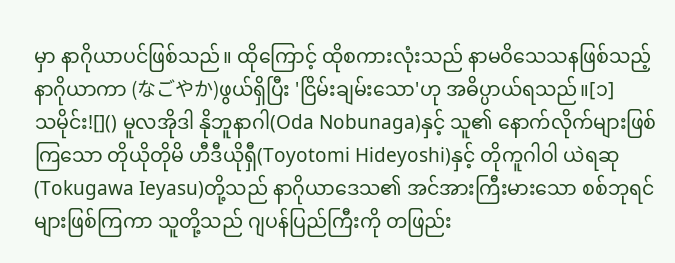မှာ နာဂိုယာပင်ဖြစ်သည်။ ထိုကြောင့် ထိုစကားလုံးသည် နာမဝိသေသနဖြစ်သည့် နာဂိုယာကာ (なごやか)ဖွယ်ရှိပြီး 'ငြိမ်းချမ်းသော'ဟု အဓိပ္ပာယ်ရသည်။[၁]
သမိုင်း![]() မူလအိုဒါ နိုဘူနာဂါ(Oda Nobunaga)နှင့် သူ၏ နောက်လိုက်များဖြစ်ကြသော တိုယိုတိုမိ ဟီဒီယိုရှီ(Toyotomi Hideyoshi)နှင့် တိုကူဂါဝါ ယဲရဆု(Tokugawa Ieyasu)တို့သည် နာဂိုယာဒေသ၏ အင်အားကြီးမားသော စစ်ဘုရင်များဖြစ်ကြကာ သူတို့သည် ဂျပန်ပြည်ကြီးကို တဖြည်း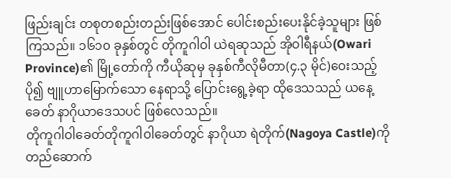ဖြည်းချင်း တစုတစည်းတည်းဖြစ်အောင် ပေါင်းစည်းပေးနိုင်ခဲ့သူများ ဖြစ်ကြသည်။ ၁၆၁၀ ခုနှစ်တွင် တိုကူဂါဝါ ယဲရဆုသည် အိုဝါရီနယ်(Owari Province)၏ မြို့တော်ကို ကီယိုဆုမှ ခုနှစ်ကီလိုမီတာ(၄.၃ မိုင်)ဝေးသည့် ပို၍ ဗျူဟာမြောက်သော နေရာသို့ ပြောင်းရွေ့ခဲ့ရာ ထိုဒေသသည် ယနေ့ခေတ် နာဂိုယာဒေသပင် ဖြစ်လေသည်။
တိုကူဂါဝါခေတ်တိုကူဂါဝါခေတ်တွင် နာဂိုယာ ရဲတိုက်(Nagoya Castle)ကို တည်ဆောက်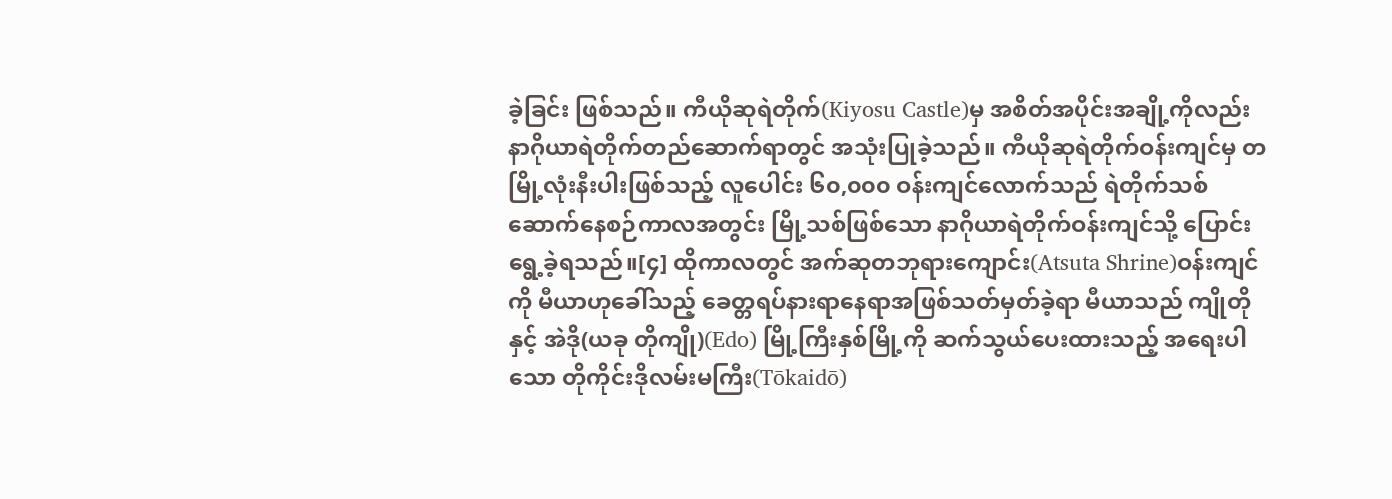ခဲ့ခြင်း ဖြစ်သည်။ ကီယိုဆုရဲတိုက်(Kiyosu Castle)မှ အစိတ်အပိုင်းအချို့ကိုလည်း နာဂိုယာရဲတိုက်တည်ဆောက်ရာတွင် အသုံးပြုခဲ့သည်။ ကီယိုဆုရဲတိုက်ဝန်းကျင်မှ တမြို့လုံးနီးပါးဖြစ်သည့် လူပေါင်း ၆၀,၀၀၀ ဝန်းကျင်လောက်သည် ရဲတိုက်သစ်ဆောက်နေစဉ်ကာလအတွင်း မြို့သစ်ဖြစ်သော နာဂိုယာရဲတိုက်ဝန်းကျင်သို့ ပြောင်းရွေ့ခဲ့ရသည်။[၄] ထိုကာလတွင် အက်ဆုတဘုရားကျောင်း(Atsuta Shrine)ဝန်းကျင်ကို မီယာဟုခေါ်သည့် ခေတ္တရပ်နားရာနေရာအဖြစ်သတ်မှတ်ခဲ့ရာ မီယာသည် ကျိုတိုနှင့် အဲဒို(ယခု တိုကျို)(Edo) မြို့ကြီးနှစ်မြို့ကို ဆက်သွယ်ပေးထားသည့် အရေးပါသော တိုကိုင်းဒိုလမ်းမကြီး(Tōkaidō)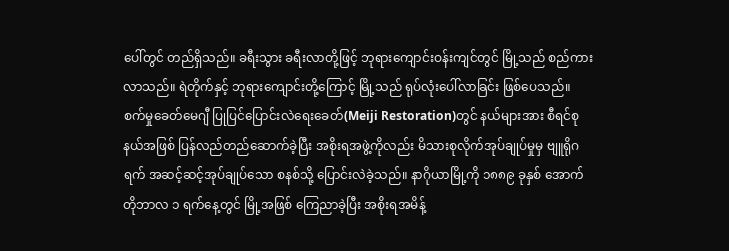ပေါ်တွင် တည်ရှိသည်။ ခရီးသွား ခရီးလာတို့ဖြင့် ဘုရားကျောင်းဝန်းကျင်တွင် မြို့သည် စည်ကားလာသည်။ ရဲတိုက်နှင့် ဘုရားကျောင်းတို့ကြောင့် မြို့သည် ရုပ်လုံးပေါ်လာခြင်း ဖြစ်ပေသည်။ စက်မှုခေတ်မေဂျီ ပြုပြင်ပြောင်းလဲရေးခေတ်(Meiji Restoration)တွင် နယ်များအား စီရင်စုနယ်အဖြစ် ပြန်လည်တည်ဆောက်ခဲ့ပြီး အစိုးရအဖွဲ့ကိုလည်း မိသားစုလိုက်အုပ်ချုပ်မှုမှ ဗျူရိုဂရက် အဆင့်ဆင့်အုပ်ချုပ်သော စနစ်သို့ ပြောင်းလဲခဲ့သည်။ နာဂိုယာမြို့ကို ၁၈၈၉ ခုနှစ် အောက်တိုဘာလ ၁ ရက်နေ့တွင် မြို့အဖြစ် ကြေညာခဲ့ပြီး အစိုးရအမိန့်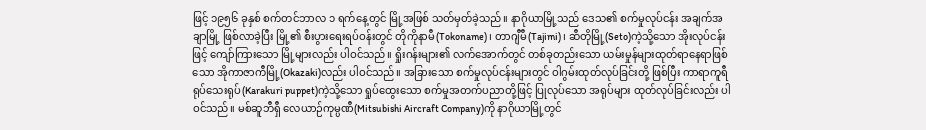ဖြင့် ၁၉၅၆ ခုနှစ် စက်တင်ဘာလ ၁ ရက်နေ့တွင် မြို့အဖြစ် သတ်မှတ်ခဲ့သည်။ နာဂိုယာမြို့သည် ဒေသ၏ စက်မှုလုပ်ငန်း အချက်အချာမြို့ ဖြစ်လာခဲ့ပြီး မြို့၏ စီးပွားရေးရပ်ဝန်းတွင် တိုကိုနာမီ(Tokoname)၊ တာဂျီမီ(Tajimi)၊ ဆီတိုမြို့(Seto)ကဲ့သို့သော အိုးလုပ်ငန်းဖြင့် ကျော်ကြားသော မြို့များလည်း ပါဝင်သည်။ ရှိုးဂန်းများ၏ လက်အောက်တွင် တစ်ခုတည်းသော ယမ်းမှုန်များထုတ်ရာနေရာဖြစ်သော အိုကာဇာကီမြို့(Okazaki)လည်း ပါဝင်သည်။ အခြားသော စက်မှုလုပ်ငန်းများတွင် ဝါဂွမ်းထုတ်လုပ်ခြင်းတို့ ဖြစ်ပြီး ကာရာကူရီ ရုပ်သေးရုပ်(Karakuri puppet)ကဲ့သို့သော ရှုပ်ထွေးသော စက်မှုအတက်ပညာတို့ဖြင့် ပြုလုပ်သော အရုပ်များ ထုတ်လုပ်ခြင်းလည်း ပါဝင်သည်။ မစ်ဆူဘီရှီ လေယာဉ်ကုမ္ပဏီ(Mitsubishi Aircraft Company)ကို နာဂိုယာမြို့တွင်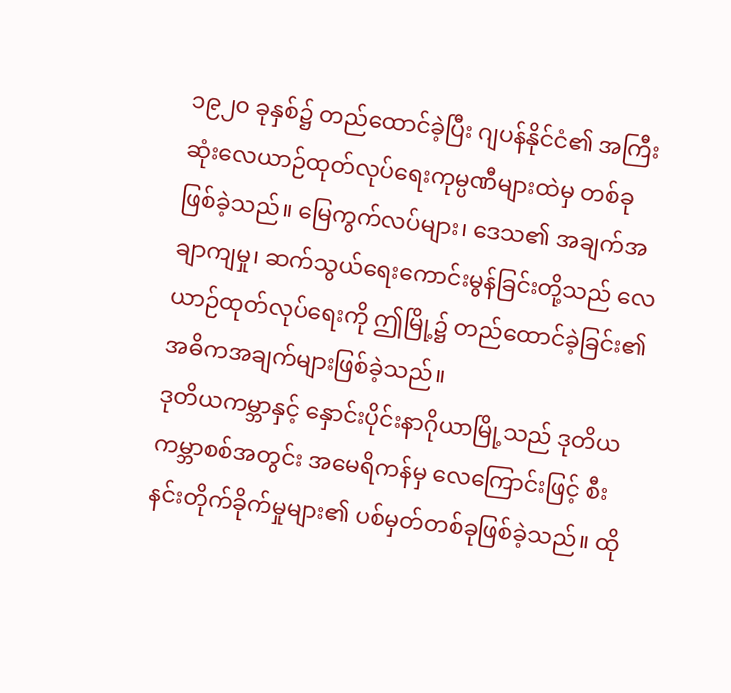၁၉၂၀ ခုနှစ်၌ တည်ထောင်ခဲ့ပြီး ဂျပန်နိုင်ငံ၏ အကြီးဆုံးလေယာဉ်ထုတ်လုပ်ရေးကုမ္ပဏီများထဲမှ တစ်ခုဖြစ်ခဲ့သည်။ မြေကွက်လပ်များ၊ ဒေသ၏ အချက်အချာကျမှု၊ ဆက်သွယ်ရေးကောင်းမွန်ခြင်းတို့သည် လေယာဉ်ထုတ်လုပ်ရေးကို ဤမြို့၌ တည်ထောင်ခဲ့ခြင်း၏ အဓိကအချက်များဖြစ်ခဲ့သည်။
ဒုတိယကမ္ဘာနှင့် နှောင်းပိုင်းနာဂိုယာမြို့သည် ဒုတိယကမ္ဘာစစ်အတွင်း အမေရိကန်မှ လေကြောင်းဖြင့် စီးနင်းတိုက်ခိုက်မှုများ၏ ပစ်မှတ်တစ်ခုဖြစ်ခဲ့သည်။ ထို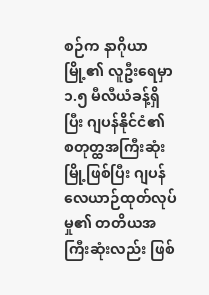စဉ်က နာဂိုယာမြို့၏ လူဦးရေမှာ ၁.၅ မီလီယံခန့်ရှိပြီး ဂျပန်နိုင်ငံ၏ စတုတ္ထအကြီးဆုံးမြို့ဖြစ်ပြီး ဂျပန်လေယာဉ်ထုတ်လုပ်မှု၏ တတိယအကြီးဆုံးလည်း ဖြစ်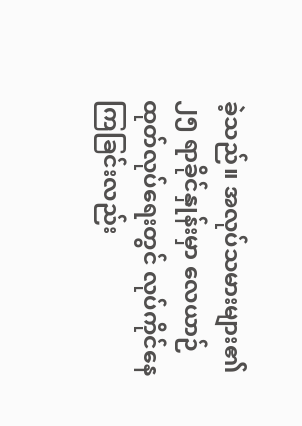ခဲ့သည်။ အလုပ်သမားများ၏ ၂၅ ရာခိုင်နှုန်းမှာ လေယာဉ်ထုတ်လုပ်ရေးတွင် လုပ်ကိုင်နေကြခြင်းလည်း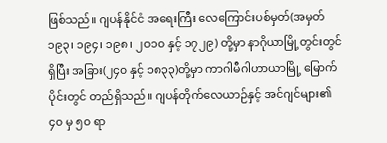ဖြစ်သည်။ ဂျပန်နိုင်ငံ အရေးကြီး လေကြောင်းပစ်မှတ်(အမှတ် ၁၉၃၊ ၁၉၄၊ ၁၉၈၊ ၂၀၁၀ နှင့် ၁၇၂၉) တို့မှာ နာဂိုယာမြို့တွင်းတွင် ရှိပြီး အခြား(၂၄၀ နှင့် ၁၈၃၃)တို့မှာ ကာဂါမီဂါဟာယာမြို့ မြောက်ပိုင်းတွင် တည်ရှိသည်။ ဂျပန်တိုက်လေယာဉ်နှင့် အင်ဂျင်များ၏ ၄၀ မှ ၅၀ ရာ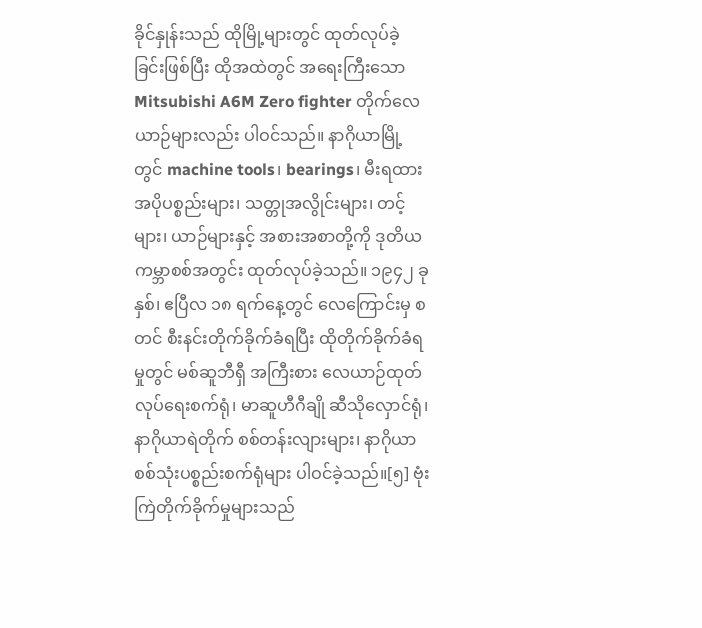ခိုင်နှုန်းသည် ထိုမြို့များတွင် ထုတ်လုပ်ခဲ့ခြင်းဖြစ်ပြီး ထိုအထဲတွင် အရေးကြီးသော Mitsubishi A6M Zero fighter တိုက်လေယာဉ်များလည်း ပါဝင်သည်။ နာဂိုယာမြို့တွင် machine tools၊ bearings၊ မီးရထားအပိုပစ္စည်းများ၊ သတ္တုအလွိုင်းများ၊ တင့်များ၊ ယာဉ်များနှင့် အစားအစာတို့ကို ဒုတိယကမ္ဘာစစ်အတွင်း ထုတ်လုပ်ခဲ့သည်။ ၁၉၄၂ ခုနှစ်၊ ဧပြီလ ၁၈ ရက်နေ့တွင် လေကြောင်းမှ စတင် စီးနင်းတိုက်ခိုက်ခံရပြီး ထိုတိုက်ခိုက်ခံရမှုတွင် မစ်ဆူဘီရှီ အကြီးစား လေယာဉ်ထုတ်လုပ်ရေးစက်ရုံ၊ မာဆူဟီဂီချို ဆီသိုလှောင်ရုံ၊ နာဂိုယာရဲတိုက် စစ်တန်းလျားများ၊ နာဂိုယာစစ်သုံးပစ္စည်းစက်ရုံများ ပါဝင်ခဲ့သည်။[၅] ဗုံးကြဲတိုက်ခိုက်မှုများသည်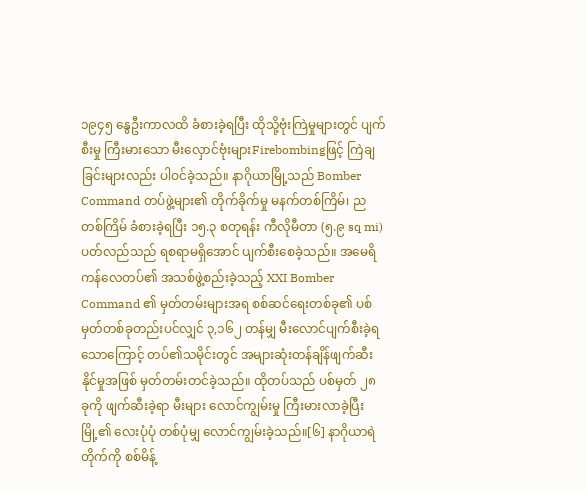၁၉၄၅ နွေဦးကာလထိ ခံစားခဲ့ရပြီး ထိုသို့ဗုံးကြဲမှုများတွင် ပျက်စီးမှု ကြီးမားသော မီးလှောင်ဗုံးများFirebombingဖြင့် ကြဲချခြင်းများလည်း ပါဝင်ခဲ့သည်။ နာဂိုယာမြို့သည် Bomber Command တပ်ဖွဲ့များ၏ တိုက်ခိုက်မှု မနက်တစ်ကြိမ်၊ ညတစ်ကြိမ် ခံစားခဲ့ရပြီး ၁၅.၃ စတုရန်း ကီလိုမီတာ (၅.၉ sq mi) ပတ်လည်သည် ရစရာမရှိအောင် ပျက်စီးစေခဲ့သည်။ အမေရိကန်လေတပ်၏ အသစ်ဖွဲ့စည်းခဲ့သည့် XXI Bomber Command ၏ မှတ်တမ်းများအရ စစ်ဆင်ရေးတစ်ခု၏ ပစ်မှတ်တစ်ခုတည်းပင်လျှင် ၃,၁၆၂ တန်မျှ မီးလောင်ပျက်စီးခဲ့ရသောကြောင့် တပ်၏သမိုင်းတွင် အများဆုံးတန်ချိန်ဖျက်ဆီးနိုင်မှုအဖြစ် မှတ်တမ်းတင်ခဲ့သည်။ ထိုတပ်သည် ပစ်မှတ် ၂၈ ခုကို ဖျက်ဆီးခဲ့ရာ မီးများ လောင်ကျွမ်းမှု ကြီးမားလာခဲ့ပြီး မြို့၏ လေးပုံပုံ တစ်ပုံမျှ လောင်ကျွမ်းခဲ့သည်။[၆] နာဂိုယာရဲတိုက်ကို စစ်မိန့်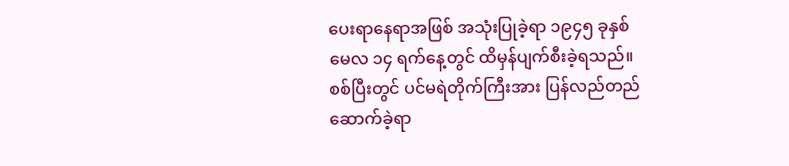ပေးရာနေရာအဖြစ် အသုံးပြုခဲ့ရာ ၁၉၄၅ ခုနှစ် မေလ ၁၄ ရက်နေ့တွင် ထိမှန်ပျက်စီးခဲ့ရသည်။ စစ်ပြီးတွင် ပင်မရဲတိုက်ကြီးအား ပြန်လည်တည်ဆောက်ခဲ့ရာ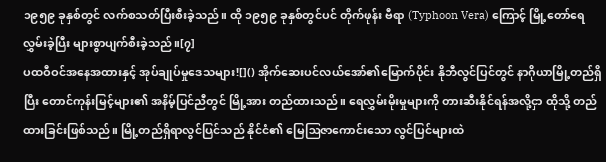၁၉၅၉ ခုနှစ်တွင် လက်စသတ်ပြီးစီးခဲ့သည်။ ထို ၁၉၅၉ ခုနှစ်တွင်ပင် တိုက်ဖုန်း ဗီရာ (Typhoon Vera) ကြောင့် မြို့တော်ရေလွှမ်းခဲ့ပြီး များစွာပျက်စီးခဲ့သည်။[၇]
ပထဝီဝင်အနေအထားနှင့် အုပ်ချုပ်မှုဒေသများ![]() အိုက်ဆေးပင်လယ်အော်၏မြောက်ပိုင်း နိုဘီလွင်ပြင်တွင် နာဂိုယာမြို့တည်ရှိပြီး တောင်ကုန်းမြင့်များ၏ အနိမ့်ပြင်ညီတွင် မြို့အား တည်ထားသည်။ ရေလွှမ်းမိုးမှုများကို တားဆီးနိုင်ရန်အလို့ငှာ ထိုသို့ တည်ထားခြင်းဖြစ်သည်။ မြို့တည်ရှိရာလွင်ပြင်သည် နိုင်ငံ၏ မြေဩဇာကောင်းသော လွင်ပြင်များထဲ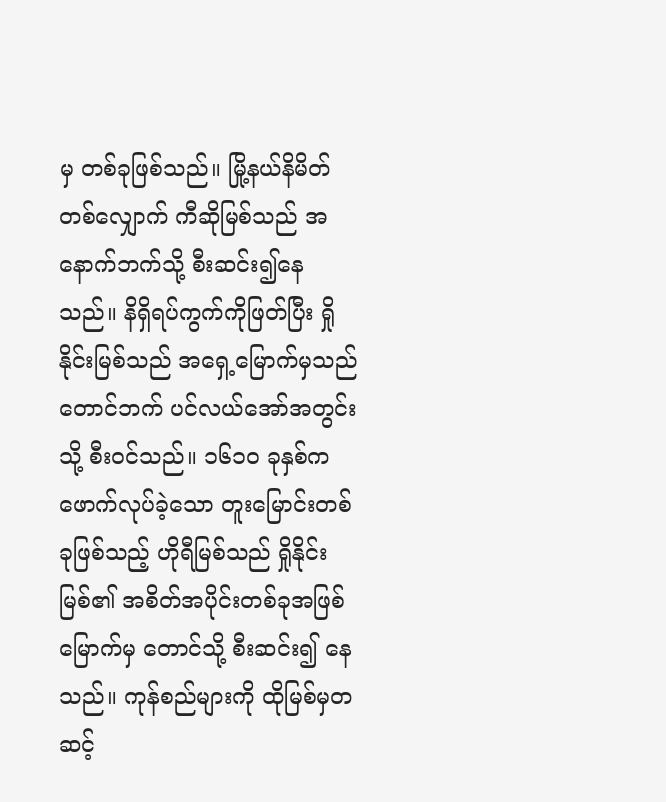မှ တစ်ခုဖြစ်သည်။ မြို့နယ်နိမိတ်တစ်လျှောက် ကီဆိုမြစ်သည် အနောက်ဘက်သို့ စီးဆင်း၍နေသည်။ နိရှိရပ်ကွက်ကိုဖြတ်ပြီး ရှိုနိုင်းမြစ်သည် အရှေ့မြောက်မှသည် တောင်ဘက် ပင်လယ်အော်အတွင်းသို့ စီးဝင်သည်။ ၁၆၁၀ ခုနှစ်က ဖောက်လုပ်ခဲ့သော တူးမြောင်းတစ်ခုဖြစ်သည့် ဟိုရီမြစ်သည် ရှိုနိုင်းမြစ်၏ အစိတ်အပိုင်းတစ်ခုအဖြစ် မြောက်မှ တောင်သို့ စီးဆင်း၍ နေသည်။ ကုန်စည်များကို ထိုမြစ်မှတဆင့်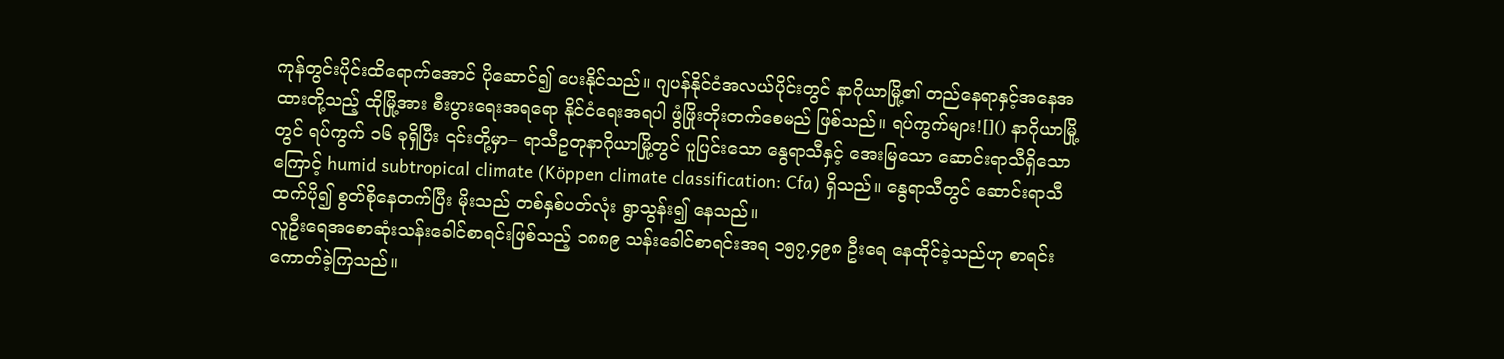ကုန်တွင်းပိုင်းထိရောက်အောင် ပိုဆောင်၍ ပေးနိုင်သည်။ ဂျပန်နိုင်ငံအလယ်ပိုင်းတွင် နာဂိုယာမြို့၏ တည်နေရာနှင့်အနေအထားတို့သည့် ထိုမြို့အား စီးပွားရေးအရရော နိုင်ငံရေးအရပါ ဖွံဖြိုးတိုးတက်စေမည် ဖြစ်သည်။ ရပ်ကွက်များ![]() နာဂိုယာမြို့တွင် ရပ်ကွက် ၁၆ ခုရှိပြီး ၎င်းတို့မှာ– ရာသီဥတုနာဂိုယာမြို့တွင် ပူပြင်းသော နွေရာသီနှင့် အေးမြသော ဆောင်းရာသီရှိသောကြောင့် humid subtropical climate (Köppen climate classification: Cfa) ရှိသည်။ နွေရာသီတွင် ဆောင်းရာသီထက်ပို၍ စွတ်စိုနေတက်ပြီး မိုးသည် တစ်နှစ်ပတ်လုံး ရွာသွန်း၍ နေသည်။
လူဦးရေအစောဆုံးသန်းခေါင်စာရင်းဖြစ်သည့် ၁၈၈၉ သန်းခေါင်စာရင်းအရ ၁၅၇,၄၉၈ ဦးရေ နေထိုင်ခဲ့သည်ဟု စာရင်းကောတ်ခဲ့ကြသည်။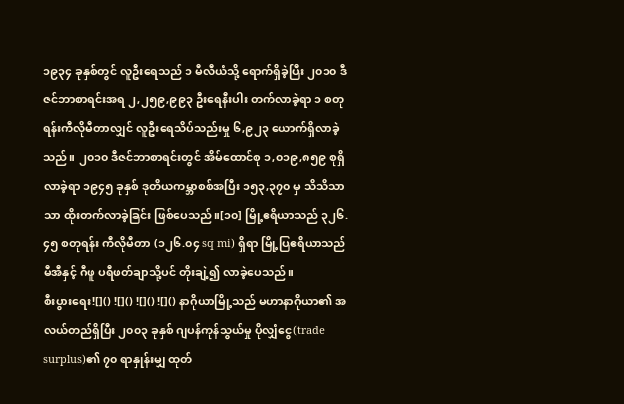၁၉၃၄ ခုနှစ်တွင် လူဦးရေသည် ၁ မီလီယံသို့ ရောက်ရှိခဲ့ပြီး ၂၀၁၀ ဒီဇင်ဘာစာရင်းအရ ၂,၂၅၉,၉၉၃ ဦးရေနီးပါး တက်လာခဲ့ရာ ၁ စတုရန်းကီလိုမီတာလျှင် လူဦးရေသိပ်သည်းမှု ၆,၉၂၃ ယောက်ရှိလာခဲ့သည်။ ၂၀၁၀ ဒီဇင်ဘာစာရင်းတွင် အိမ်ထောင်စု ၁,၀၁၉,၈၅၉ စုရှိလာခဲ့ရာ ၁၉၄၅ ခုနှစ် ဒုတိယကမ္ဘာစစ်အပြီး ၁၅၃,၃၇၀ မှ သိသိသာသာ ထိုးတက်လာခဲ့ခြင်း ဖြစ်ပေသည်။[၁၀] မြို့ဧရိယာသည် ၃၂၆.၄၅ စတုရန်း ကီလိုမီတာ (၁၂၆.၀၄ sq mi) ရှိရာ မြို့ပြဧရိယာသည် မီအီနှင့် ဂီဖူ ပရီဖတ်ချာသို့ပင် တိုးချဲ့၍ လာခဲ့ပေသည်။
စီးပွားရေး![]() ![]() ![]() ![]() နာဂိုယာမြို့သည် မဟာနာဂိုယာ၏ အလယ်တည်ရှိပြီး ၂၀၀၃ ခုနှစ် ဂျပန်ကုန်သွယ်မှု ပိုလျှံငွေ(trade surplus)၏ ၇၀ ရာနှုန်းမျှ ထုတ်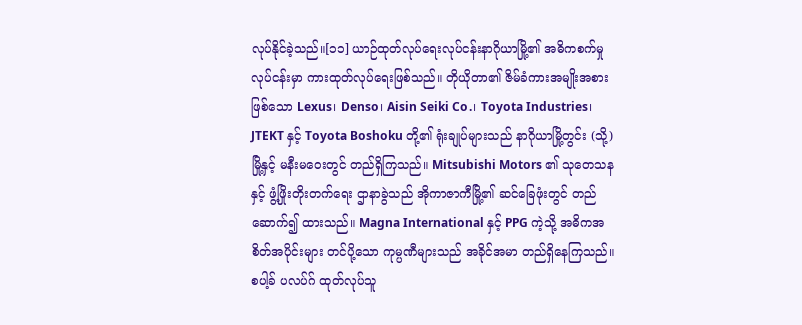လုပ်နိုင်ခဲ့သည်။[၁၁] ယာဉ်ထုတ်လုပ်ရေးလုပ်ငန်းနာဂိုယာမြို့၏ အဓိကစက်မှုလုပ်ငန်းမှာ ကားထုတ်လုပ်ရေးဖြစ်သည်။ တိုယိုတာ၏ ဇိမ်ခံကားအမျိုးအစားဖြစ်သော Lexus၊ Denso၊ Aisin Seiki Co.၊ Toyota Industries၊ JTEKT နှင့် Toyota Boshoku တို့၏ ရုံးချုပ်များသည် နာဂိုယာမြို့တွင်း (သို့) မြို့နှင့် မနီးမဝေးတွင် တည်ရှိကြသည်။ Mitsubishi Motors ၏ သုတေသနနှင့် ဖွံ့ဖြိုးတိုးတက်ရေး ဌာနာခွဲသည် အိုကာဇာကီမြို့၏ ဆင်ခြေဖုံးတွင် တည်ဆောက်၍ ထားသည်။ Magna International နှင့် PPG ကဲ့သို့ အဓိကအစိတ်အပိုင်းများ တင်ပို့သော ကုမ္ပဏီများသည် အခိုင်အမာ တည်ရှိနေကြသည်။ စပါ့ခ် ပလပ်ဂ် ထုတ်လုပ်သူ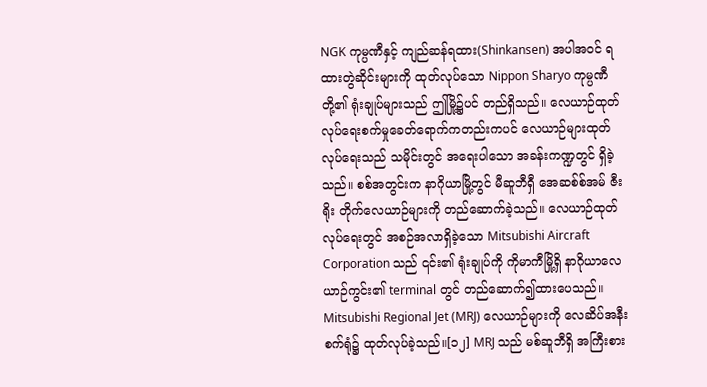NGK ကုမ္ပဏီနှင့် ကျည်ဆန်ရထား(Shinkansen) အပါအဝင် ရထားတွဲဆိုင်းများကို ထုတ်လုပ်သော Nippon Sharyo ကုမ္ပဏီတို့၏ ရုံးချုပ်များသည် ဤမြို့၌ပင် တည်ရှိသည်။ လေယာဉ်ထုတ်လုပ်ရေးစက်မှုခေတ်ရောက်ကတည်းကပင် လေယာဉ်များထုတ်လုပ်ရေးသည် သမိုင်းတွင် အရေးပါသော အခန်းကဏ္ဍတွင် ရှိခဲ့သည်။ စစ်အတွင်းက နာဂိုယာမြို့တွင် မီဆူဘီရှီ အေဆစ်စ်အမ် ဇီးရိုး တိုက်လေယာဉ်များကို တည်ဆောက်ခဲ့သည်။ လေယာဉ်ထုတ်လုပ်ရေးတွင် အစဉ်အလာရှိခဲ့သော Mitsubishi Aircraft Corporation သည် ၎င်း၏ ရုံးချုပ်ကို ကိုမာကီမြို့ရှိ နာဂိုယာလေယာဉ်ကွင်း၏ terminal တွင် တည်ဆောက်၍ထားပေသည်။ Mitsubishi Regional Jet (MRJ) လေယာဉ်များကို လေဆိပ်အနီး စက်ရုံ၌ ထုတ်လုပ်ခဲ့သည်။[၁၂] MRJ သည် မစ်ဆူဘီရှိ အကြီးစား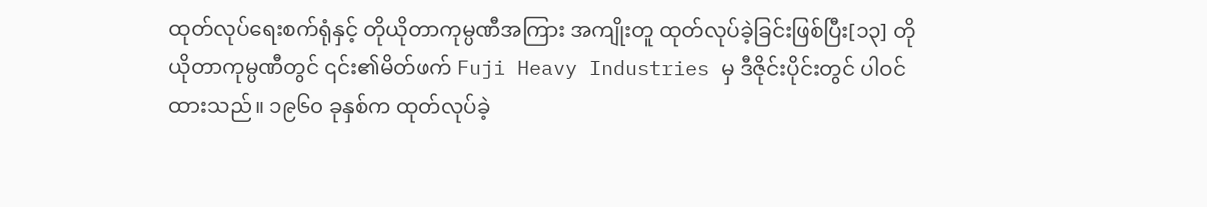ထုတ်လုပ်ရေးစက်ရုံနှင့် တိုယိုတာကုမ္ပဏီအကြား အကျိုးတူ ထုတ်လုပ်ခဲ့ခြင်းဖြစ်ပြီး[၁၃] တိုယိုတာကုမ္ပဏီတွင် ၎င်း၏မိတ်ဖက် Fuji Heavy Industries မှ ဒီဇိုင်းပိုင်းတွင် ပါဝင်ထားသည်။ ၁၉၆၀ ခုနှစ်က ထုတ်လုပ်ခဲ့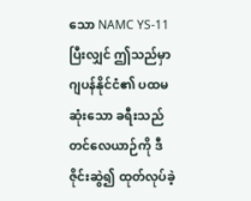သော NAMC YS-11 ပြီးလျှင် ဤသည်မှာ ဂျပန်နိုင်ငံ၏ ပထမဆုံးသော ခရီးသည်တင်လေယာဉ်ကို ဒီဇိုင်းဆွဲ၍ ထုတ်လုပ်ခဲ့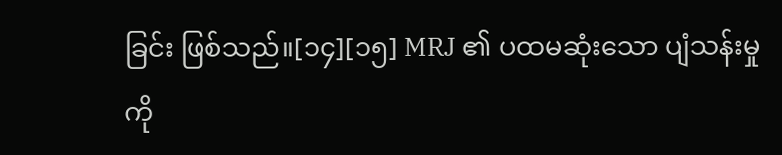ခြင်း ဖြစ်သည်။[၁၄][၁၅] MRJ ၏ ပထမဆုံးသော ပျံသန်းမှုကို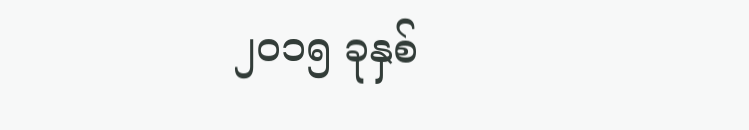၂၀၁၅ ခုနှစ်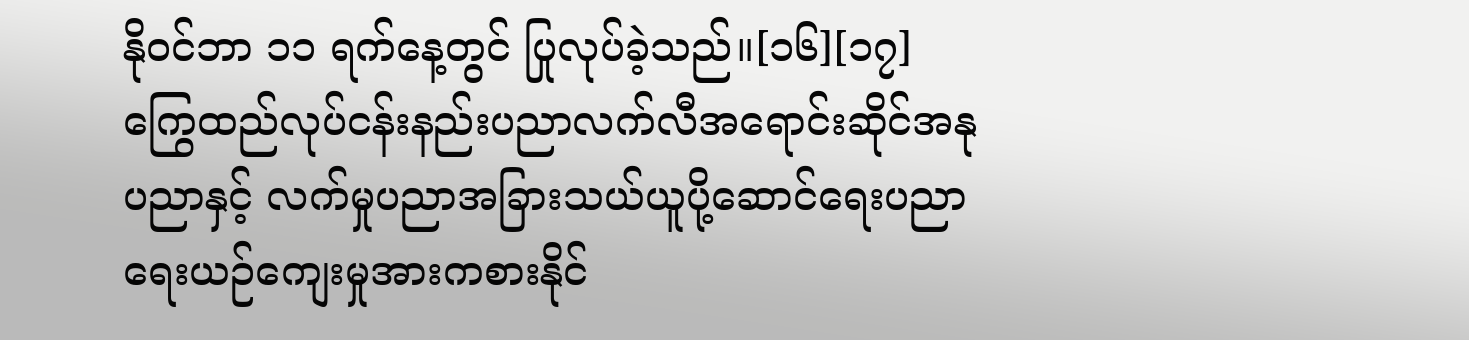နိုဝင်ဘာ ၁၁ ရက်နေ့တွင် ပြုလုပ်ခဲ့သည်။[၁၆][၁၇] ကြွေထည်လုပ်ငန်းနည်းပညာလက်လီအရောင်းဆိုင်အနုပညာနှင့် လက်မှုပညာအခြားသယ်ယူပို့ဆောင်ရေးပညာရေးယဉ်ကျေးမှုအားကစားနိုင်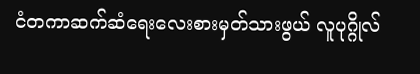ငံတကာဆက်ဆံရေးလေးစားမှတ်သားဖွယ် လူပုဂ္ဂိုလ်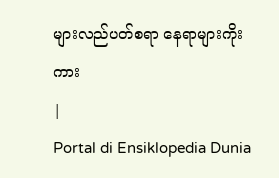များလည်ပတ်စရာ နေရာများကိုးကား
|
Portal di Ensiklopedia Dunia